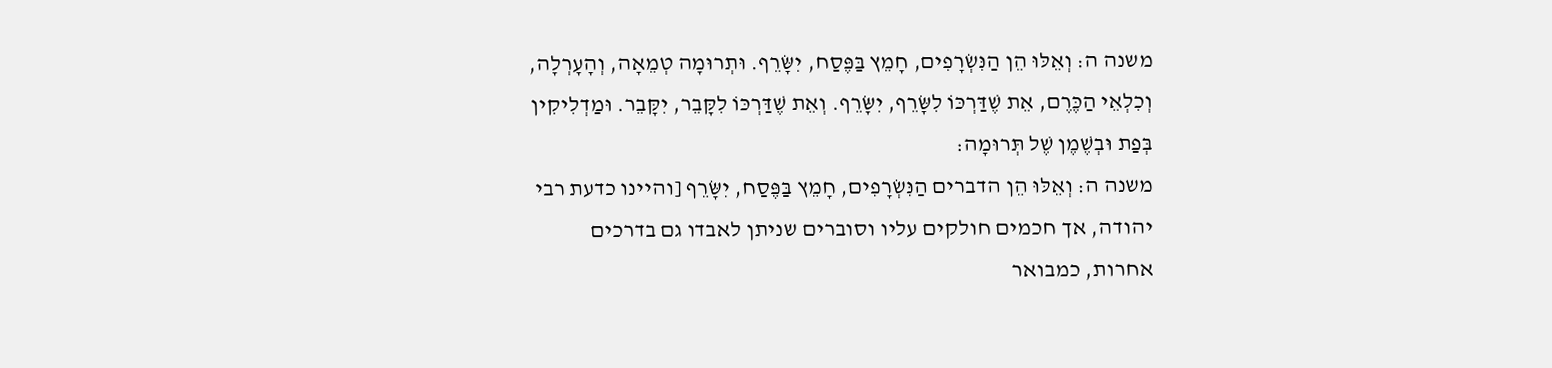משנה ה: וְאֵלּוּ הֵן הַנִּשְׂרָפִים, חָמֵץ בַּפֶּסַח, יִשָּׂרֵף. וּתְרוּמָה טְמֵאָה, וְהָעָרְלָה, וְכִלְאֵי הַכֶּרֶם, אֵת שֶׁדַּרְכּוֹ לִשָּׂרֵף, יִשָּׂרֵף. וְאֵת שֶׁדַּרְכּוֹ לִקָּבֵר, יִקָּבֵר. וּמַדְלִיקִין בְּפַת וּבְשֶׁמֶן שֶׁל תְּרוּמָה:
משנה ה: וְאֵלּוּ הֵן הדברים הַנִּשְׂרָפִים, חָמֵץ בַּפֶּסַח, יִשָּׂרֵף [והיינו כדעת רבי יהודה, אך חכמים חולקים עליו וסוברים שניתן לאבדו גם בדרכים אחרות, כמבואר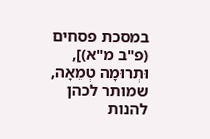במסכת פסחים (פ"ב מ"א)], וּתְרוּמָה טְמֵאָה, שמותר לכהן להנות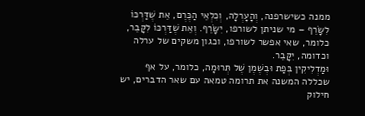ממנה כשישרפנה, וְהָעָרְלָה, וְכִלְאֵי הַכֶּרֶם, אֵת שֶׁדַּרְכּוֹ לִשָּׂרֵף – מי שניתן לשורפו, יִשָּׂרֵף. וְאֵת שֶׁדַּרְכּוֹ לִקָּבֵר, כלומר, שאי אפשר לשורפו, וכגון משקים של ערלה וכדומה, יִקָּבֵר.
וּמַדְלִיקִין בְּפַת וּבְשֶׁמֶן שֶׁל תְּרוּמָה, כלומר, על אף שכללה המשנה את תרומה טמאה עם שאר הדברים, יש חילוק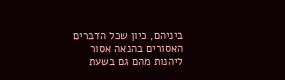ביניהם, כיון שכל הדברים האסורים בהנאה אסור ליהנות מהם גם בשעת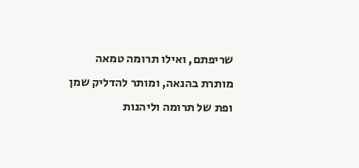שריפתם, ואילו תרומה טמאה מותרת בהנאה, ומותר להדליק שמן ופת של תרומה וליהנות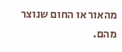מהאור או החום שנוצר מהם.